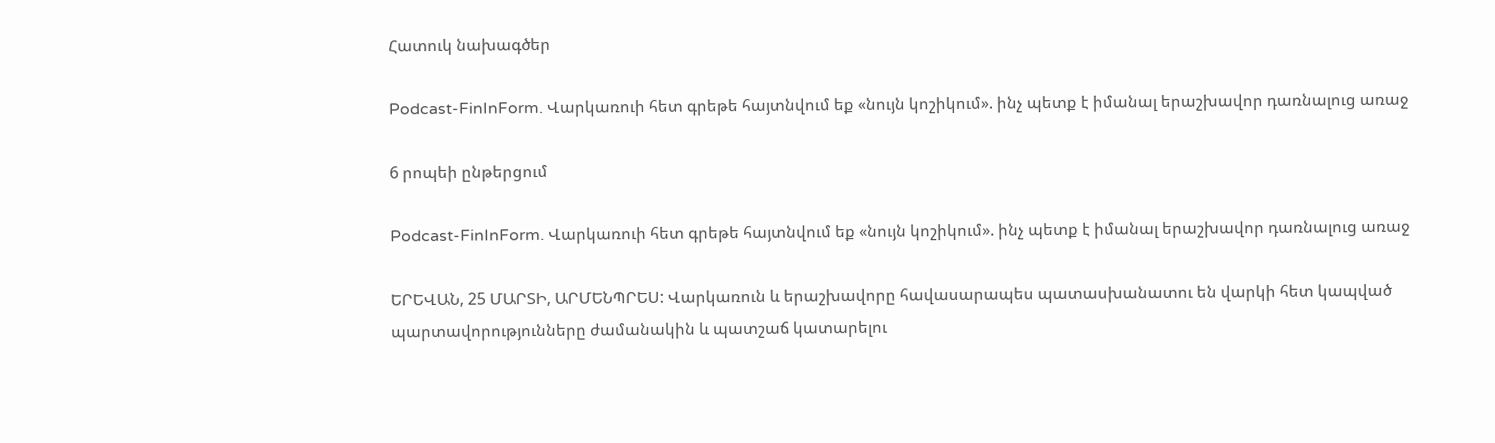Հատուկ նախագծեր

Podcast-FinInForm. Վարկառուի հետ գրեթե հայտնվում եք «նույն կոշիկում». ինչ պետք է իմանալ երաշխավոր դառնալուց առաջ

6 րոպեի ընթերցում

Podcast-FinInForm. Վարկառուի հետ գրեթե հայտնվում եք «նույն կոշիկում». ինչ պետք է իմանալ երաշխավոր դառնալուց առաջ

ԵՐԵՎԱՆ, 25 ՄԱՐՏԻ, ԱՐՄԵՆՊՐԵՍ: Վարկառուն և երաշխավորը հավասարապես պատասխանատու են վարկի հետ կապված պարտավորությունները ժամանակին և պատշաճ կատարելու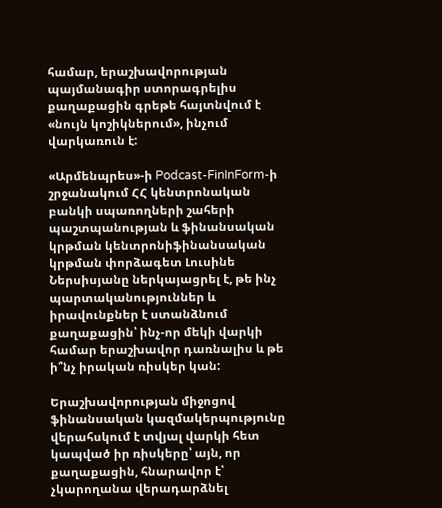համար, երաշխավորության պայմանագիր ստորագրելիս քաղաքացին գրեթե հայտնվում է «նույն կոշիկներում», ինչում վարկառուն է:

«Արմենպրես»-ի Podcast-FinInForm-ի շրջանակում ՀՀ կենտրոնական բանկի սպառողների շահերի պաշտպանության և ֆինանսական կրթման կենտրոնիֆինանսական կրթման փորձագետ Լուսինե Ներսիսյանը ներկայացրել է, թե ինչ պարտականություններ և իրավունքներ է ստանձնում քաղաքացին՝ ինչ-որ մեկի վարկի համար երաշխավոր դառնալիս և թե ի՞նչ իրական ռիսկեր կան:

Երաշխավորության միջոցով ֆինանսական կազմակերպությունը վերահսկում է տվյալ վարկի հետ կապված իր ռիսկերը՝ այն, որ քաղաքացին, հնարավոր է՝ չկարողանա վերադարձնել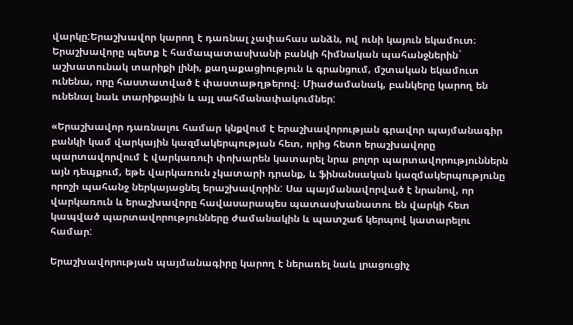վարկը:Երաշխավոր կարող է դառնալ չափահաս անձն, ով ունի կայուն եկամուտ։ Երաշխավորը պետք է համապատասխանի բանկի հիմնական պահանջներին` աշխատունակ տարիքի լինի, քաղաքացիություն և գրանցում, մշտական եկամուտ ունենա, որը հաստատված է փաստաթղթերով։ Միաժամանակ, բանկերը կարող են ունենալ նաև տարիքային և այլ սահմանափակումներ:

«Երաշխավոր դառնալու համար կնքվում է երաշխավորության գրավոր պայմանագիր բանկի կամ վարկային կազմակերպության հետ, որից հետո երաշխավորը պարտավորվում է վարկառուի փոխարեն կատարել նրա բոլոր պարտավորություններն այն դեպքում, եթե վարկառուն չկատարի դրանք, և ֆինանսական կազմակերպությունը որոշի պահանջ ներկայացնել երաշխավորին: Սա պայմանավորված է նրանով, որ վարկառուն և երաշխավորը հավասարապես պատասխանատու են վարկի հետ կապված պարտավորությունները ժամանակին և պատշաճ կերպով կատարելու համար:

Երաշխավորության պայմանագիրը կարող է ներառել նաև լրացուցիչ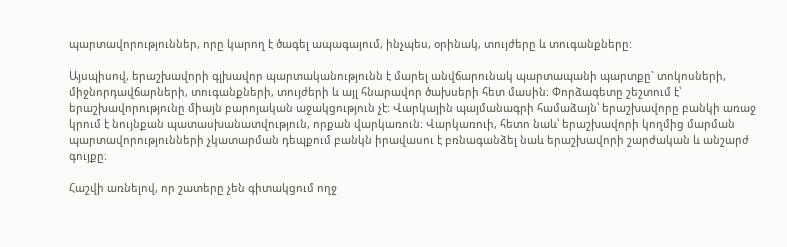պարտավորություններ, որը կարող է ծագել ապագայում, ինչպես, օրինակ, տույժերը և տուգանքները:

Այսպիսով, երաշխավորի գլխավոր պարտականությունն է մարել անվճարունակ պարտապանի պարտքը` տոկոսների, միջնորդավճարների, տուգանքների, տույժերի և այլ հնարավոր ծախսերի հետ մասին։ Փորձագետը շեշտում է՝ երաշխավորությունը միայն բարոյական աջակցություն չէ։ Վարկային պայմանագրի համաձայն՝ երաշխավորը բանկի առաջ կրում է նույնքան պատասխանատվություն, որքան վարկառուն։ Վարկառուի, հետո նաև՝ երաշխավորի կողմից մարման պարտավորությունների չկատարման դեպքում բանկն իրավասու է բռնագանձել նաև երաշխավորի շարժական և անշարժ գույքը։

Հաշվի առնելով, որ շատերը չեն գիտակցում ողջ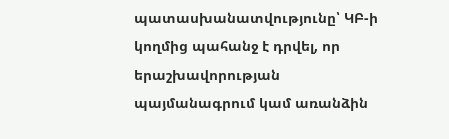պատասխանատվությունը՝ ԿԲ-ի կողմից պահանջ է դրվել, որ երաշխավորության պայմանագրում կամ առանձին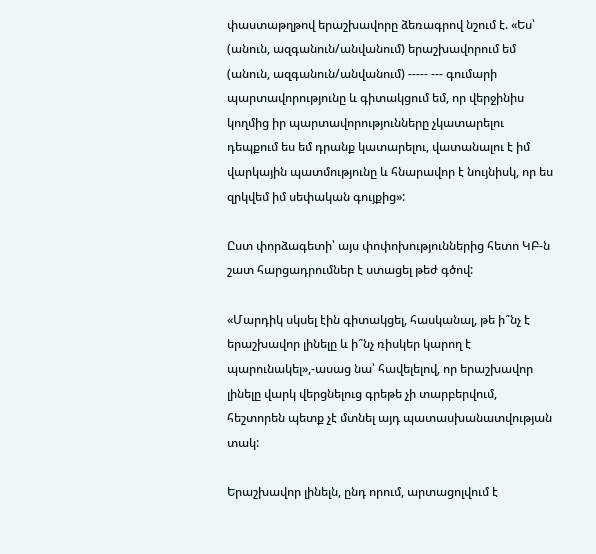փաստաթղթով երաշխավորը ձեռագրով նշում է. «Ես՝ (անուն, ազգանուն/անվանում) երաշխավորում եմ (անուն, ազգանուն/անվանում) ----- --- գումարի պարտավորությունը և գիտակցում եմ, որ վերջինիս կողմից իր պարտավորությունները չկատարելու դեպքում ես եմ դրանք կատարելու, վատանալու է իմ վարկային պատմությունը և հնարավոր է նույնիսկ, որ ես զրկվեմ իմ սեփական գույքից»:

Ըստ փորձագետի՝ այս փոփոխություններից հետո ԿԲ-ն շատ հարցադրումներ է ստացել թեժ գծով:

«Մարդիկ սկսել էին գիտակցել, հասկանալ, թե ի՞նչ է երաշխավոր լինելը և ի՞նչ ռիսկեր կարող է պարունակել»,-ասաց նա՝ հավելելով, որ երաշխավոր լինելը վարկ վերցնելուց գրեթե չի տարբերվում, հեշտորեն պետք չէ մտնել այդ պատասխանատվության տակ:

Երաշխավոր լինելն, ընդ որում, արտացոլվում է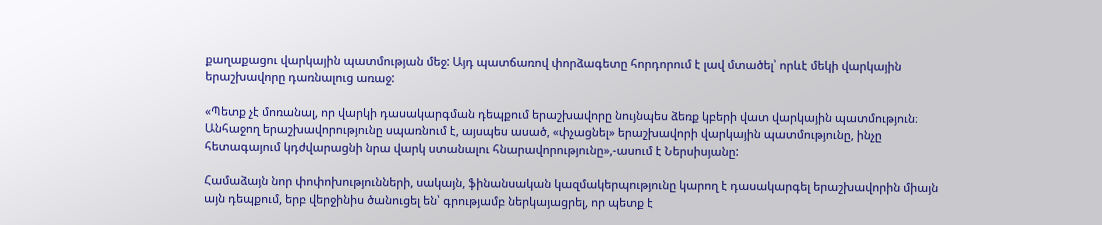քաղաքացու վարկային պատմության մեջ: Այդ պատճառով փորձագետը հորդորում է լավ մտածել՝ որևէ մեկի վարկային երաշխավորը դառնալուց առաջ:

«Պետք չէ մոռանալ, որ վարկի դասակարգման դեպքում երաշխավորը նույնպես ձեռք կբերի վատ վարկային պատմություն։ Անհաջող երաշխավորությունը սպառնում է, այսպես ասած, «փչացնել» երաշխավորի վարկային պատմությունը, ինչը հետագայում կդժվարացնի նրա վարկ ստանալու հնարավորությունը»,-ասում է Ներսիսյանը:

Համաձայն նոր փոփոխությունների, սակայն, ֆինանսական կազմակերպությունը կարող է դասակարգել երաշխավորին միայն այն դեպքում, երբ վերջինիս ծանուցել են՝ գրությամբ ներկայացրել, որ պետք է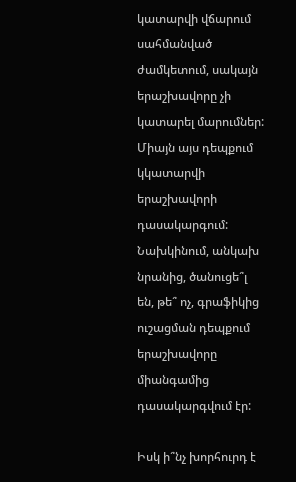կատարվի վճարում սահմանված ժամկետում, սակայն երաշխավորը չի կատարել մարումներ: Միայն այս դեպքում կկատարվի երաշխավորի դասակարգում: Նախկինում, անկախ նրանից, ծանուցե՞լ են, թե՞ ոչ, գրաֆիկից ուշացման դեպքում երաշխավորը միանգամից դասակարգվում էր:

Իսկ ի՞նչ խորհուրդ է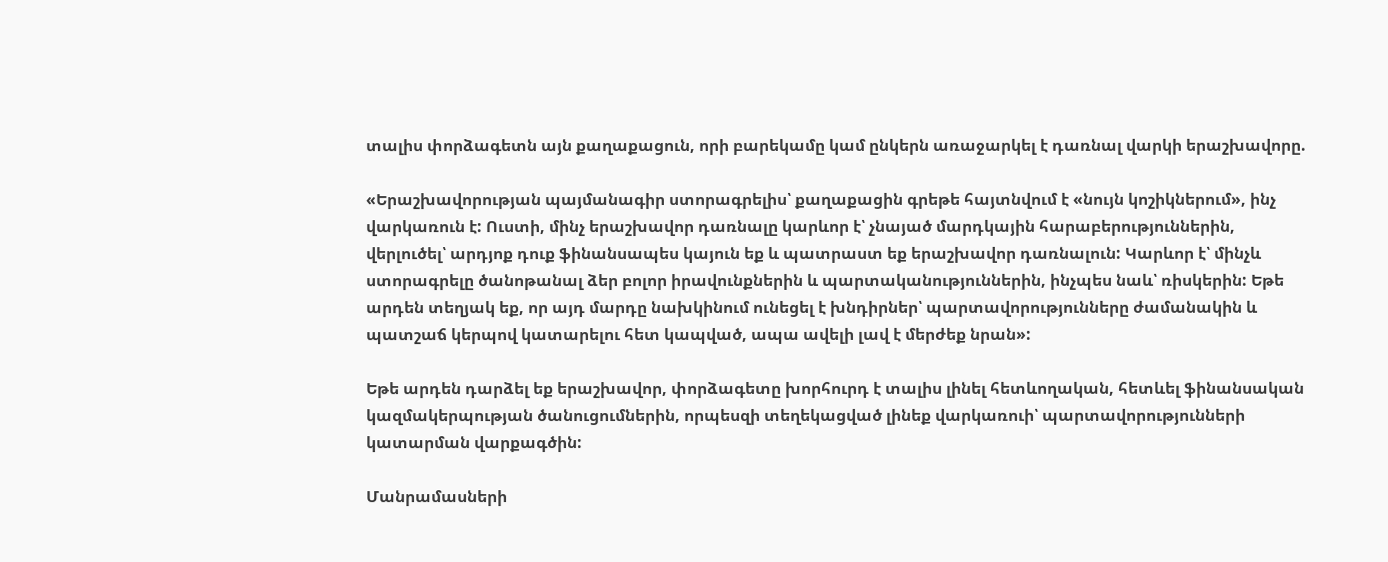տալիս փորձագետն այն քաղաքացուն, որի բարեկամը կամ ընկերն առաջարկել է դառնալ վարկի երաշխավորը.

«Երաշխավորության պայմանագիր ստորագրելիս՝ քաղաքացին գրեթե հայտնվում է «նույն կոշիկներում», ինչ վարկառուն է: Ուստի, մինչ երաշխավոր դառնալը կարևոր է՝ չնայած մարդկային հարաբերություններին, վերլուծել՝ արդյոք դուք ֆինանսապես կայուն եք և պատրաստ եք երաշխավոր դառնալուն: Կարևոր է՝ մինչև ստորագրելը ծանոթանալ ձեր բոլոր իրավունքներին և պարտականություններին, ինչպես նաև՝ ռիսկերին: Եթե արդեն տեղյակ եք, որ այդ մարդը նախկինում ունեցել է խնդիրներ՝ պարտավորությունները ժամանակին և պատշաճ կերպով կատարելու հետ կապված, ապա ավելի լավ է մերժեք նրան»:

Եթե արդեն դարձել եք երաշխավոր, փորձագետը խորհուրդ է տալիս լինել հետևողական, հետևել ֆինանսական կազմակերպության ծանուցումներին, որպեսզի տեղեկացված լինեք վարկառուի՝ պարտավորությունների կատարման վարքագծին:

Մանրամասների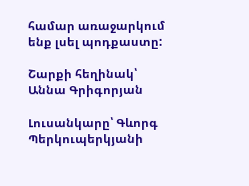համար առաջարկում ենք լսել պոդքաստը:

Շարքի հեղինակ՝ Աննա Գրիգորյան

Լուսանկարը՝ Գևորգ Պերկուպերկյանի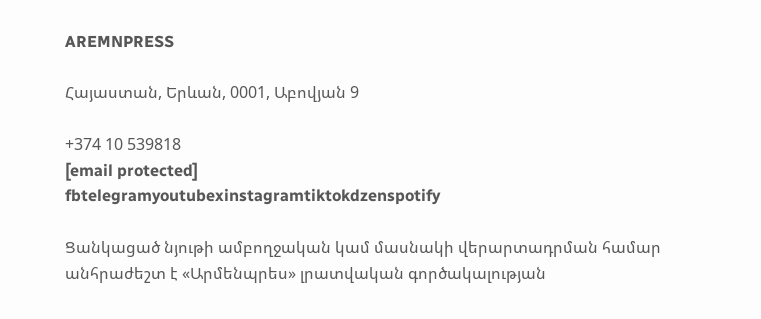AREMNPRESS

Հայաստան, Երևան, 0001, Աբովյան 9

+374 10 539818
[email protected]
fbtelegramyoutubexinstagramtiktokdzenspotify

Ցանկացած նյութի ամբողջական կամ մասնակի վերարտադրման համար անհրաժեշտ է «Արմենպրես» լրատվական գործակալության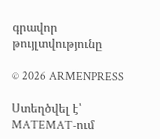գրավոր թույլտվությունը

© 2026 ARMENPRESS

Ստեղծվել է՝ MATEMAT-ում